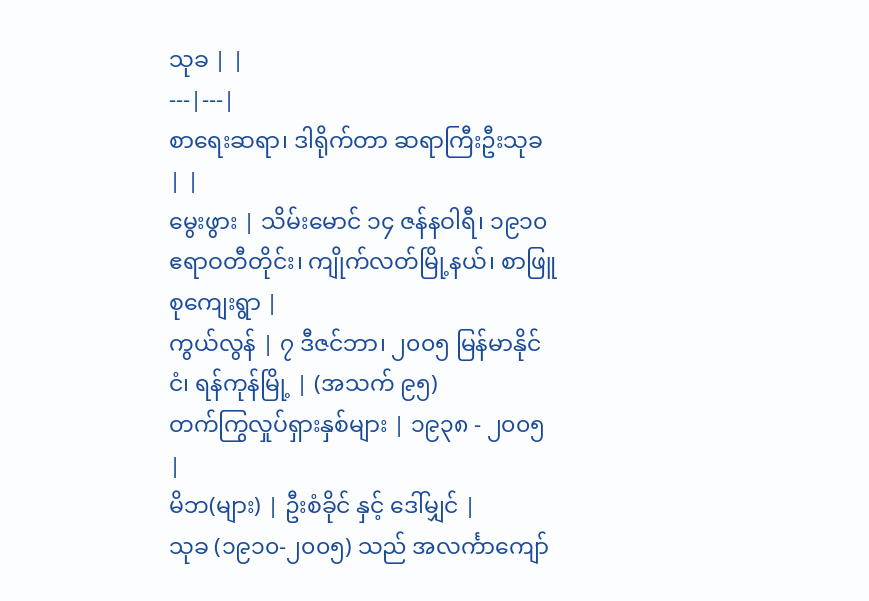သုခ | |
---|---|
စာရေးဆရာ၊ ဒါရိုက်တာ ဆရာကြီးဦးသုခ | |
မွေးဖွား | သိမ်းမောင် ၁၄ ဇန်နဝါရီ၊ ၁၉၁၀ ဧရာဝတီတိုင်း၊ ကျိုက်လတ်မြို့နယ်၊ စာဖြူစုကျေးရွာ |
ကွယ်လွန် | ၇ ဒီဇင်ဘာ၊ ၂၀၀၅ မြန်မာနိုင်ငံ၊ ရန်ကုန်မြို့ | (အသက် ၉၅)
တက်ကြွလှုပ်ရှားနှစ်များ | ၁၉၃၈ - ၂၀၀၅ |
မိဘ(များ) | ဦးစံခိုင် နှင့် ဒေါ်မျှင် |
သုခ (၁၉၁၀-၂၀၀၅) သည် အလင်္ကာကျော်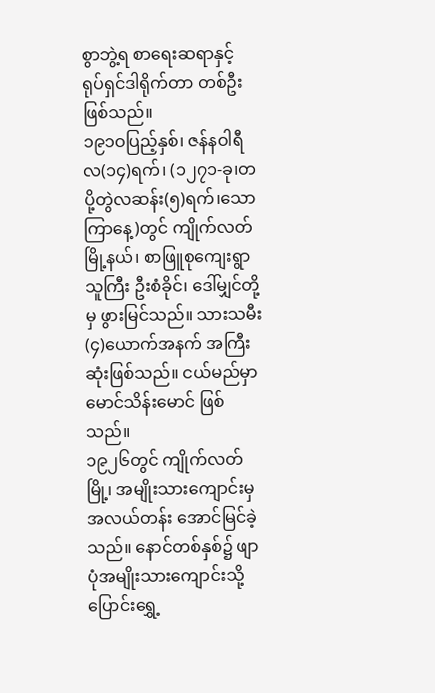စွာဘွဲ့ရ စာရေးဆရာနှင့် ရုပ်ရှင်ဒါရိုက်တာ တစ်ဦး ဖြစ်သည်။
၁၉၁ဝပြည့်နှစ်၊ ဇန်နဝါရီလ(၁၄)ရက်၊ (၁၂၇၁-ခု၊တပို့တွဲလဆန်း(၅)ရက်၊သောကြာနေ့)တွင် ကျိုက်လတ်မြို့နယ်၊ စာဖြူစုကျေးရွာသူကြီး ဦးစံခိုင်၊ ဒေါ်မျှင်တို့မှ ဖွားမြင်သည်။ သားသမီး(၄)ယောက်အနက် အကြီးဆုံးဖြစ်သည်။ ငယ်မည်မှာ မောင်သိန်းမောင် ဖြစ်သည်။
၁၉၂၆တွင် ကျိုက်လတ်မြို့၊ အမျိုးသားကျောင်းမှ အလယ်တန်း အောင်မြင်ခဲ့သည်။ နောင်တစ်နှစ်၌ ဖျာပုံအမျိုးသားကျောင်းသို့ ပြောင်းရွှေ့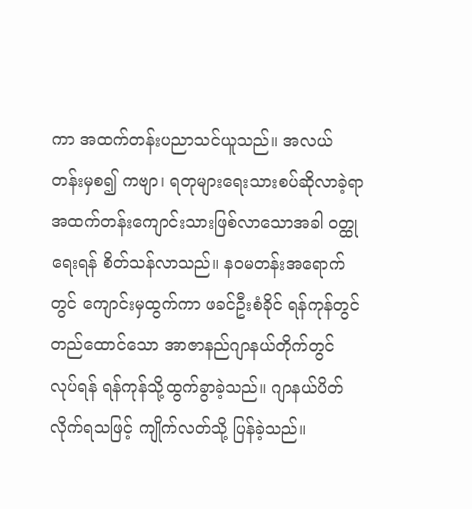ကာ အထက်တန်းပညာသင်ယူသည်။ အလယ်တန်းမှစ၍ ကဗျာ၊ ရတုများရေးသားစပ်ဆိုလာခဲ့ရာ အထက်တန်းကျောင်းသားဖြစ်လာသောအခါ ဝတ္ထုရေးရန် စိတ်သန်လာသည်။ နဝမတန်းအရောက်တွင် ကျောင်းမှထွက်ကာ ဖခင်ဦးစံခိုင် ရန်ကုန်တွင်တည်ထောင်သော အာဇာနည်ဂျာနယ်တိုက်တွင် လုပ်ရန် ရန်ကုန်သို့ထွက်ခွာခဲ့သည်။ ဂျာနယ်ပိတ်လိုက်ရသဖြင့် ကျိုက်လတ်သို့ ပြန်ခဲ့သည်။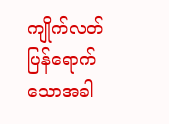ကျိုက်လတ်ပြန်ရောက်သောအခါ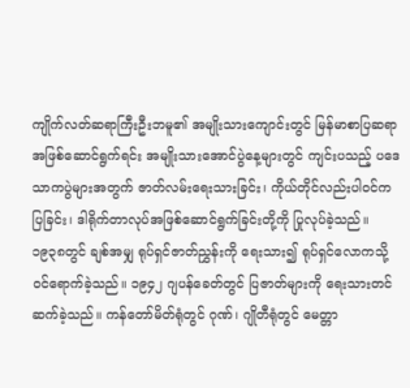ကျိုက်လတ်ဆရာကြီးဦးဘမူ၏ အမျိုးသားကျောင်းတွင် မြန်မာစာပြဆရာအဖြစ်ဆောင်ရွက်ရင်း အမျိုးသားအောင်ပွဲနေ့များတွင် ကျင်းပသည့် ပဒေသာကပွဲများအတွက် ဇာတ်လမ်းရေးသားခြင်း၊ ကိုယ်တိုင်လည်းပါဝင်ကပြခြင်း၊ ဒါရိုက်တာလုပ်အဖြစ်ဆောင်ရွက်ခြင်းတို့ကို ပြုလုပ်ခဲ့သည်။
၁၉၃၈တွင် ချစ်အမျှ ရုပ်ရှင်ဇာတ်ညွှန်းကို ရေးသား၍ ရုပ်ရှင်လောကသို့ ဝင်ရောက်ခဲ့သည်။ ၁၉၄၂ ဂျပန်ခေတ်တွင် ပြဇာတ်များကို ရေးသားတင်ဆက်ခဲ့သည်။ ကန်တော်မိတ်ရုံတွင် ဂုဏ်၊ ဂျိုတီရုံတွင် မေတ္တာ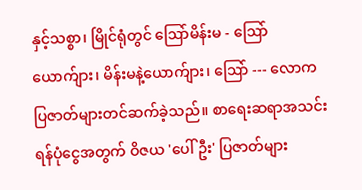နှင့်သစ္စာ၊ မြိုင်ရုံတွင် ဩော်မိန်းမ - ဩော်ယောက်ျား၊ မိန်းမနဲ့ယောက်ျား၊ ဩော် --- လောက ပြဇာတ်များတင်ဆက်ခဲ့သည်။ စာရေးဆရာအသင်း ရန်ပုံငွေအတွက် ဝိဇယ 'ပေါ်ဦး' ပြဇာတ်များ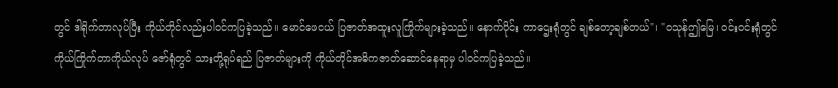တွင် ဒါရိုက်တာလုပ်ပြီး ကိုယ်တိုင်လည်းပါဝင်ကပြခဲ့သည်။ မောင်ဖေငယ် ပြဇာတ်အထူးလူကြိုက်များခဲ့သည်။ နောက်ပိုင်း ကာဌေးရုံတွင် ချစ်တော့ချစ်တယ်"၊ "ဝသုန်ဤမြေ၊ ဝင်းဝင်းရုံတွင် ကိုယ်ကြိုက်တာကိုယ်လုပ် ဇော်ရုံတွင် သားတို့ရုပ်ရည် ပြဇာတ်များကို ကိုယ်တိုင်အဓိကဇာတ်ဆောင်နေရာမှ ပါဝင်ကပြခဲ့သည်။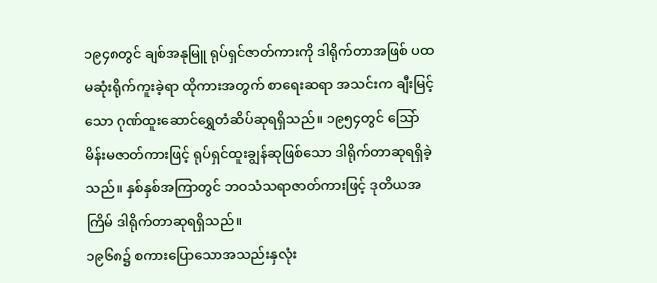၁၉၄၈တွင် ချစ်အနုမြူ ရုပ်ရှင်ဇာတ်ကားကို ဒါရိုက်တာအဖြစ် ပထမဆုံးရိုက်ကူးခဲ့ရာ ထိုကားအတွက် စာရေးဆရာ အသင်းက ချီးမြင့်သော ဂုဏ်ထူးဆောင်ရွှေတံဆိပ်ဆုရရှိသည်။ ၁၉၅၄တွင် ဩော်မိန်းမဇာတ်ကားဖြင့် ရုပ်ရှင်ထူးချွန်ဆုဖြစ်သော ဒါရိုက်တာဆုရရှိခဲ့သည်။ နှစ်နှစ်အကြာတွင် ဘဝသံသရာဇာတ်ကားဖြင့် ဒုတိယအကြိမ် ဒါရိုက်တာဆုရရှိသည်။
၁၉၆၈၌ စကားပြောသောအသည်းနှလုံး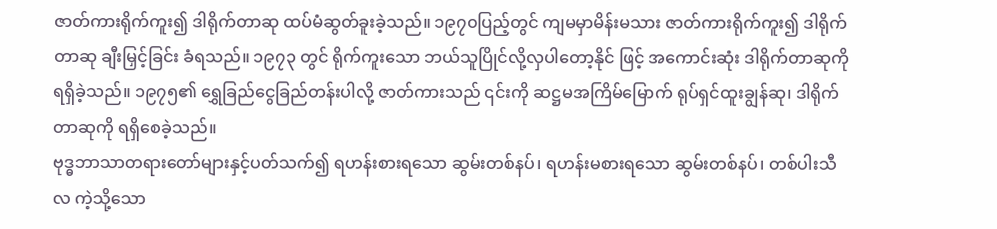ဇာတ်ကားရိုက်ကူး၍ ဒါရိုက်တာဆု ထပ်မံဆွတ်ခူးခဲ့သည်။ ၁၉၇၀ပြည့်တွင် ကျမမှာမိန်းမသား ဇာတ်ကားရိုက်ကူး၍ ဒါရိုက်တာဆု ချီးမြှင့်ခြင်း ခံရသည်။ ၁၉၇၃ တွင် ရိုက်ကူးသော ဘယ်သူပြိုင်လို့လှပါတော့နိုင် ဖြင့် အကောင်းဆုံး ဒါရိုက်တာဆုကို ရရှိခဲ့သည်။ ၁၉၇၅၏ ရွှေခြည်ငွေခြည်တန်းပါလို့ ဇာတ်ကားသည် ၎င်းကို ဆဋ္ဌမအကြိမ်မြောက် ရုပ်ရှင်ထူးချွန်ဆု၊ ဒါရိုက်တာဆုကို ရရှိစေခဲ့သည်။
ဗုဒ္ဓဘာသာတရားတော်များနှင့်ပတ်သက်၍ ရဟန်းစားရသော ဆွမ်းတစ်နပ်၊ ရဟန်းမစားရသော ဆွမ်းတစ်နပ်၊ တစ်ပါးသီလ ကဲ့သို့သော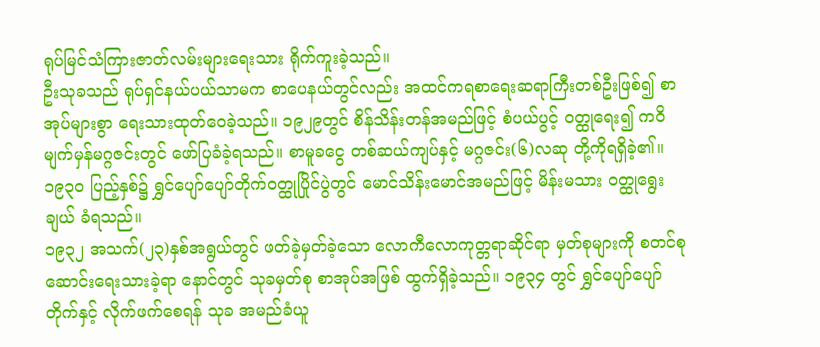ရုပ်မြင်သံကြားဇာတ်လမ်းများရေးသား ရိုက်ကူးခဲ့သည်။
ဦးသုခသည် ရုပ်ရှင်နယ်ပယ်သာမက စာပေနယ်တွင်လည်း အထင်ကရစာရေးဆရာကြီးတစ်ဦးဖြစ်၍ စာအုပ်များစွာ ရေးသားထုတ်ဝေခဲ့သည်။ ၁၉၂၉တွင် စိန်သိန်းတန်အမည်ဖြင့် စံပယ်ပွင့် ဝတ္ထုရေး၍ ကဝိမျက်မှန်မဂ္ဂဇင်းတွင် ဖော်ပြခံခဲ့ရသည်။ စာမူခငွေ တစ်ဆယ်ကျပ်နှင့် မဂ္ဂဇင်း(၆)လဆု တို့ကိုရရှိခဲ့၏။ ၁၉၃၀ ပြည့်နှစ်၌ ရွှင်ပျော်ပျော်တိုက်ဝတ္ထုပြိုင်ပွဲတွင် မောင်သိန်းမောင်အမည်ဖြင့် မိန်းမသား ဝတ္ထုရွေးချယ် ခံရသည်။
၁၉၃၂ အသက်(၂၃)နှစ်အရွယ်တွင် ဖတ်ခဲ့မှတ်ခဲ့သော လောကီလောကုတ္တရာဆိုင်ရာ မှတ်စုများကို စတင်စုဆောင်းရေးသားခဲ့ရာ နောင်တွင် သုခမှတ်စု စာအုပ်အဖြစ် ထွက်ရှိခဲ့သည်။ ၁၉၃၄ တွင် ရွှင်ပျော်ပျော်တိုက်နှင့် လိုက်ဖက်စေရန် သုခ အမည်ခံယူ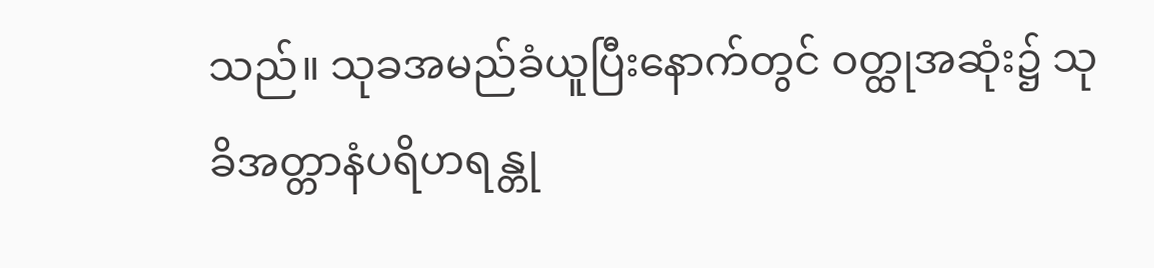သည်။ သုခအမည်ခံယူပြီးနောက်တွင် ဝတ္ထုအဆုံး၌ သုခိအတ္တာနံပရိဟရန္တု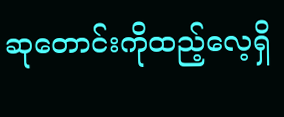ဆုတောင်းကိုထည့်လေ့ရှိ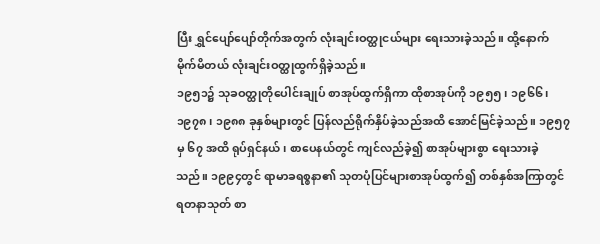ပြီး ရွှင်ပျော်ပျော်တိုက်အတွက် လုံးချင်းဝတ္ထုငယ်များ ရေးသားခဲ့သည်။ ထို့နောက် မိုက်မိတယ် လုံးချင်းဝတ္ထုထွက်ရှိခဲ့သည်။
၁၉၅၁၌ သုခဝတ္ထုတိုပေါင်းချုပ် စာအုပ်ထွက်ရှိကာ ထိုစာအုပ်ကို ၁၉၅၅၊ ၁၉၆၆၊ ၁၉၇၈၊ ၁၉၈၈ ခုနှစ်များတွင် ပြန်လည်ရိုက်နှိပ်ခဲ့သည်အထိ အောင်မြင်ခဲ့သည်။ ၁၉၅၇ မှ ၆၇ အထိ ရုပ်ရှင်နယ်၊ စာပေနယ်တွင် ကျင်လည်ခဲ့၍ စာအုပ်များစွာ ရေးသားခဲ့သည်။ ၁၉၉၄တွင် ရာမာခရစ္စနာ၏ သုတပုံပြင်များစာအုပ်ထွက်၍ တစ်နှစ်အကြာတွင် ရတနာသုတ် စာ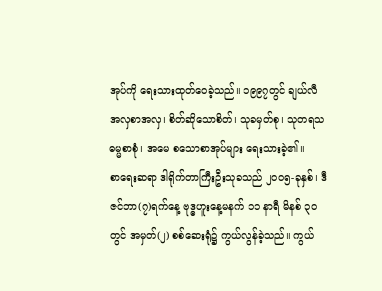အုပ်ကို ရေးသားထုတ်ဝေခဲ့သည်။ ၁၉၉၇တွင် ချယ်လီအလှစာအလှ၊ စိတ်ဆိုသောစိတ်၊ သုခမှတ်စု၊ သုတရသဓမ္မစာစုံ၊ အမေ စသောစာအုပ်များ ရေးသားခဲ့၏။
စာရေးဆရာ ဒါရိုက်တာကြီးဦးသုခသည် ၂၀၀၅-ခုနှစ်၊ ဒီဇင်ဘာ(၇)ရက်နေ့ ဗုဒ္ဓဟူးနေ့မနက် ၁၁ နာရီ မိနစ် ၃၀တွင် အမှတ်(၂) စစ်ဆေးရုံ၌ ကွယ်လွန်ခဲ့သည်။ ကွယ်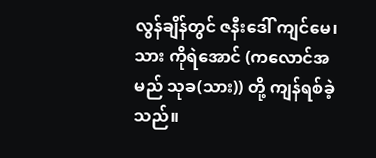လွန်ချိန်တွင် ဇနီးဒေါ် ကျင်မေ၊ သား ကိုရဲအောင် (ကလောင်အမည် သုခ(သား)) တို့ ကျန်ရစ်ခဲ့သည်။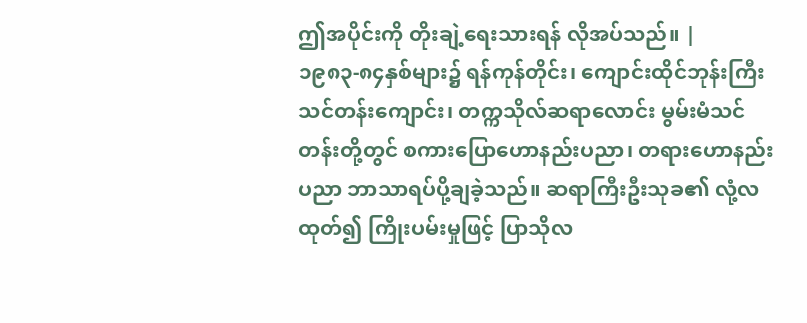ဤအပိုင်းကို တိုးချဲ့ရေးသားရန် လိုအပ်သည်။ |
၁၉၈၃-၈၄နှစ်များ၌ ရန်ကုန်တိုင်း၊ ကျောင်းထိုင်ဘုန်းကြီးသင်တန်းကျောင်း၊ တက္ကသိုလ်ဆရာလောင်း မွမ်းမံသင် တန်းတို့တွင် စကားပြောဟောနည်းပညာ၊ တရားဟောနည်းပညာ ဘာသာရပ်ပို့ချခဲ့သည်။ ဆရာကြီးဦးသုခ၏ လုံ့လထုတ်၍ ကြိုးပမ်းမှုဖြင့် ပြာသိုလ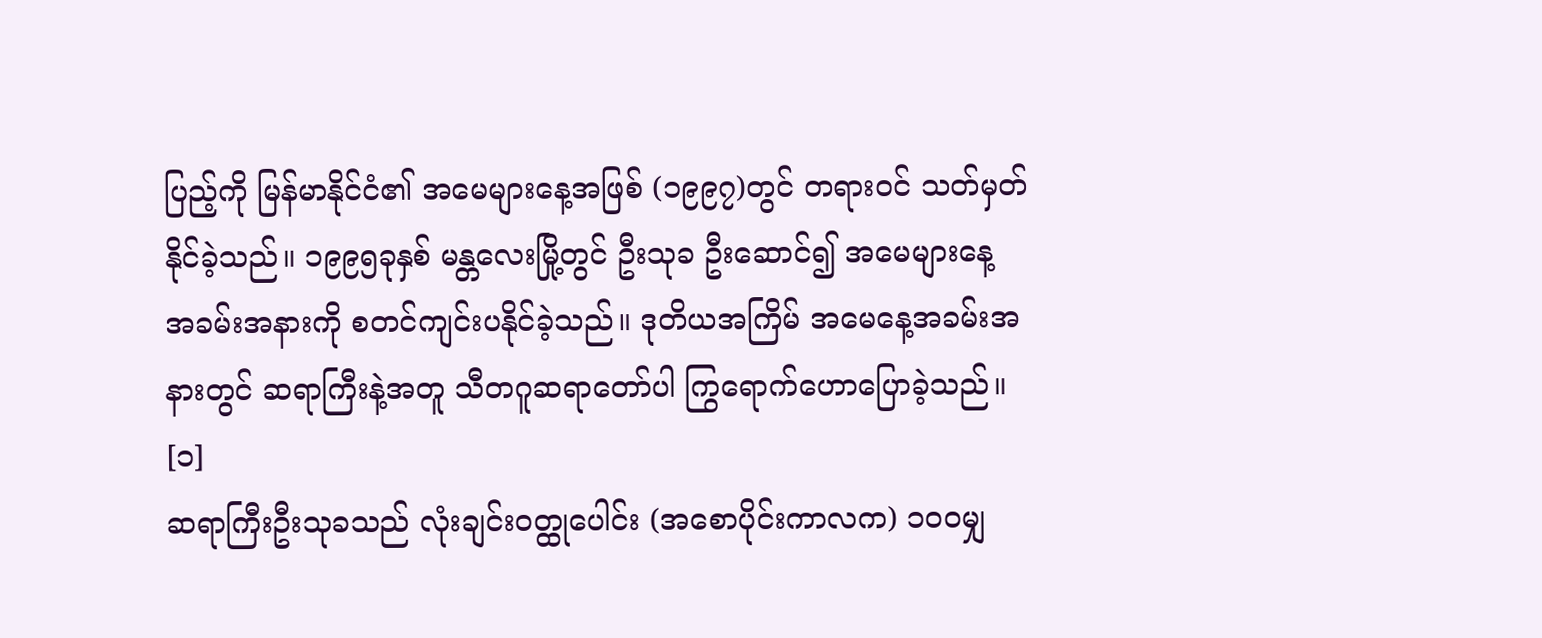ပြည့်ကို မြန်မာနိုင်ငံ၏ အမေများနေ့အဖြစ် (၁၉၉၇)တွင် တရားဝင် သတ်မှတ်နိုင်ခဲ့သည်။ ၁၉၉၅ခုနှစ် မန္တလေးမြို့တွင် ဦးသုခ ဦးဆောင်၍ အမေများနေ့ အခမ်းအနားကို စတင်ကျင်းပနိုင်ခဲ့သည်။ ဒုတိယအကြိမ် အမေနေ့အခမ်းအနားတွင် ဆရာကြီးနဲ့အတူ သီတဂူဆရာတော်ပါ ကြွရောက်ဟောပြောခဲ့သည်။ [၁]
ဆရာကြီးဦးသုခသည် လုံးချင်းဝတ္ထုပေါင်း (အစောပိုင်းကာလက) ၁ဝဝမျှ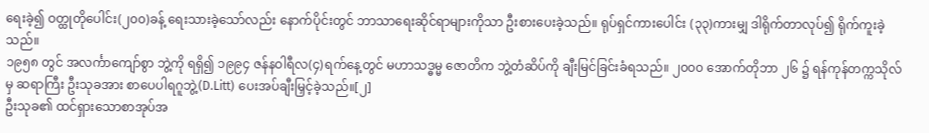ရေးခဲ့၍ ဝတ္ထုတိုပေါင်း(၂၀၀)ခန့် ရေးသားခဲ့သော်လည်း နောက်ပိုင်းတွင် ဘာသာရေးဆိုင်ရာများကိုသာ ဦးစားပေးခဲ့သည်။ ရုပ်ရှင်ကားပေါင်း (၃၃)ကားမျှ ဒါရိုက်တာလုပ်၍ ရိုက်ကူးခဲ့သည်။
၁၉၅၈ တွင် အလင်္ကာကျော်စွာ ဘွဲ့ကို ရရှိ၍ ၁၉၉၄ ဇန်နဝါရီလ(၄)ရက်နေ့တွင် မဟာသဒ္ဓမ္မ ဇောတိက ဘွဲ့တံဆိပ်ကို ချီးမြင်ခြင်းခံရသည်။ ၂၀၀၀ အောက်တိုဘာ ၂၆ ၌ ရန်ကုန်တက္ကသိုလ်မှ ဆရာကြီး ဦးသုခအား စာပေပါရဂူဘွဲ့(D.Litt) ပေးအပ်ချီးမြှင့်ခဲ့သည်။[၂]
ဦးသုခ၏ ထင်ရှားသောစာအုပ်အ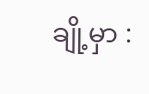ချို့မှာ :